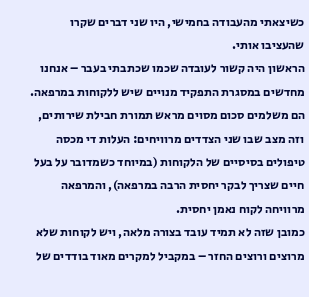כשיצאתי מהעבודה בחמישי, היו שני דברים שקרו שהעציבו אותי.
הראשון היה קשור לעובדה שכמו שכתבתי בעבר – אנחנו מחדשים במסגרת התפקיד מנויים שיש ללקוחות במרפאה. הם משלמים סכום מסוים מראש תמורת חבילת שירותים, וזה מצב שבו שני הצדדים מרוויחים: העלות די מכסה טיפולים בסיסיים של הלקוחות (במיוחד כשמדובר על בעל חיים שצריך לבקר יחסית הרבה במרפאה), והמרפאה מרוויחה לקוח נאמן יחסית.
כמובן שזה לא תמיד עובד בצורה מלאה, ויש לקוחות שלא מרוצים ורוצים החזר – במקביל למקרים מאוד בודדים של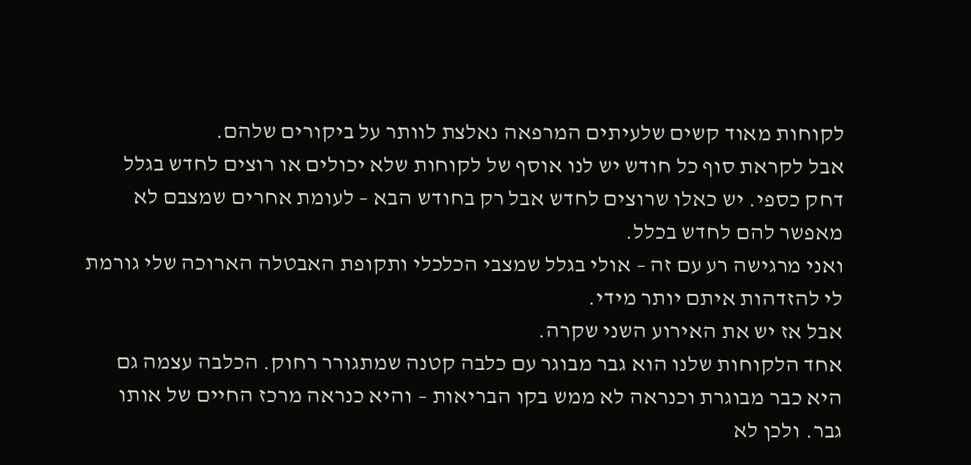לקוחות מאוד קשים שלעיתים המרפאה נאלצת לוותר על ביקורים שלהם.
אבל לקראת סוף כל חודש יש לנו אוסף של לקוחות שלא יכולים או רוצים לחדש בגלל דחק כספי. יש כאלו שרוצים לחדש אבל רק בחודש הבא – לעומת אחרים שמצבם לא מאפשר להם לחדש בכלל.
ואני מרגישה רע עם זה – אולי בגלל שמצבי הכלכלי ותקופת האבטלה הארוכה שלי גורמת לי להזדהות איתם יותר מידי.
אבל אז יש את האירוע השני שקרה.
אחד הלקוחות שלנו הוא גבר מבוגר עם כלבה קטנה שמתגורר רחוק. הכלבה עצמה גם היא כבר מבוגרת וכנראה לא ממש בקו הבריאות – והיא כנראה מרכז החיים של אותו גבר. ולכן לא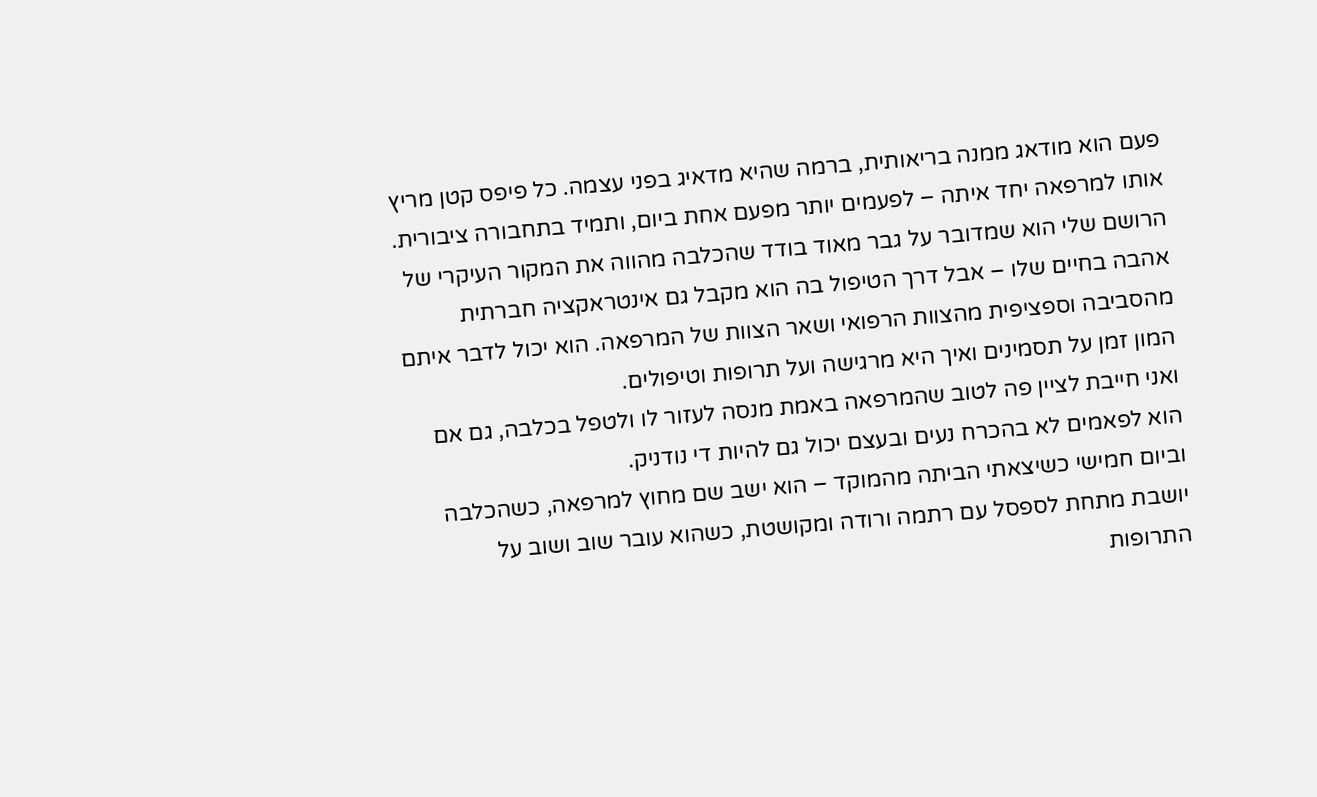פעם הוא מודאג ממנה בריאותית, ברמה שהיא מדאיג בפני עצמה. כל פיפס קטן מריץ אותו למרפאה יחד איתה – לפעמים יותר מפעם אחת ביום, ותמיד בתחבורה ציבורית.
הרושם שלי הוא שמדובר על גבר מאוד בודד שהכלבה מהווה את המקור העיקרי של אהבה בחיים שלו – אבל דרך הטיפול בה הוא מקבל גם אינטראקציה חברתית מהסביבה וספציפית מהצוות הרפואי ושאר הצוות של המרפאה. הוא יכול לדבר איתם המון זמן על תסמינים ואיך היא מרגישה ועל תרופות וטיפולים.
ואני חייבת לציין פה לטוב שהמרפאה באמת מנסה לעזור לו ולטפל בכלבה, גם אם הוא לפאמים לא בהכרח נעים ובעצם יכול גם להיות די נודניק.
וביום חמישי כשיצאתי הביתה מהמוקד – הוא ישב שם מחוץ למרפאה, כשהכלבה יושבת מתחת לספסל עם רתמה ורודה ומקושטת, כשהוא עובר שוב ושוב על התרופות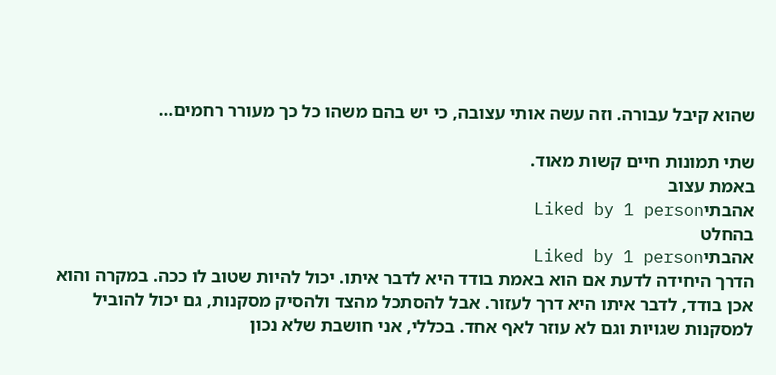שהוא קיבל עבורה. וזה עשה אותי עצובה, כי יש בהם משהו כל כך מעורר רחמים…

שתי תמונות חיים קשות מאוד.
באמת עצוב
אהבתיLiked by 1 person
בהחלט
אהבתיLiked by 1 person
הדרך היחידה לדעת אם הוא באמת בודד היא לדבר איתו. יכול להיות שטוב לו ככה. במקרה והוא אכן בודד, לדבר איתו היא דרך לעזור. אבל להסתכל מהצד ולהסיק מסקנות, גם יכול להוביל למסקנות שגויות וגם לא עוזר לאף אחד. בכללי, אני חושבת שלא נכון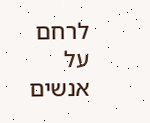לרחם על אנשים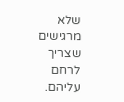שלא מרגישים שצריך לרחם עליהם.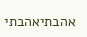אהבתיאהבתי